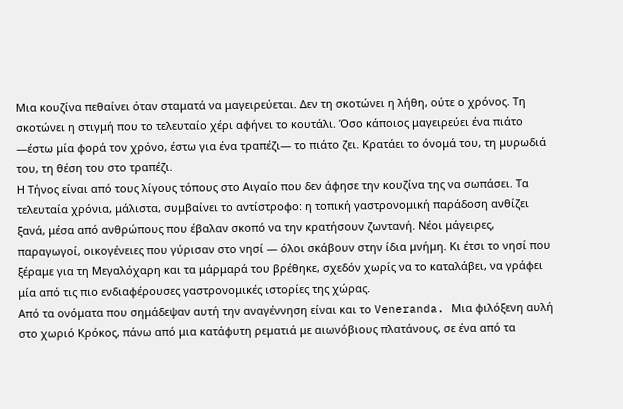Μια κουζίνα πεθαίνει όταν σταματά να μαγειρεύεται. Δεν τη σκοτώνει η λήθη, ούτε ο χρόνος. Τη σκοτώνει η στιγμή που το τελευταίο χέρι αφήνει το κουτάλι. Όσο κάποιος μαγειρεύει ένα πιάτο —έστω μία φορά τον χρόνο, έστω για ένα τραπέζι— το πιάτο ζει. Κρατάει το όνομά του, τη μυρωδιά του, τη θέση του στο τραπέζι.
Η Τήνος είναι από τους λίγους τόπους στο Αιγαίο που δεν άφησε την κουζίνα της να σωπάσει. Τα τελευταία χρόνια, μάλιστα, συμβαίνει το αντίστροφο: η τοπική γαστρονομική παράδοση ανθίζει ξανά, μέσα από ανθρώπους που έβαλαν σκοπό να την κρατήσουν ζωντανή. Νέοι μάγειρες, παραγωγοί, οικογένειες που γύρισαν στο νησί — όλοι σκάβουν στην ίδια μνήμη. Κι έτσι το νησί που ξέραμε για τη Μεγαλόχαρη και τα μάρμαρά του βρέθηκε, σχεδόν χωρίς να το καταλάβει, να γράφει μία από τις πιο ενδιαφέρουσες γαστρονομικές ιστορίες της χώρας.
Από τα ονόματα που σημάδεψαν αυτή την αναγέννηση είναι και το Veneranda. Μια φιλόξενη αυλή στο χωριό Κρόκος, πάνω από μια κατάφυτη ρεματιά με αιωνόβιους πλατάνους, σε ένα από τα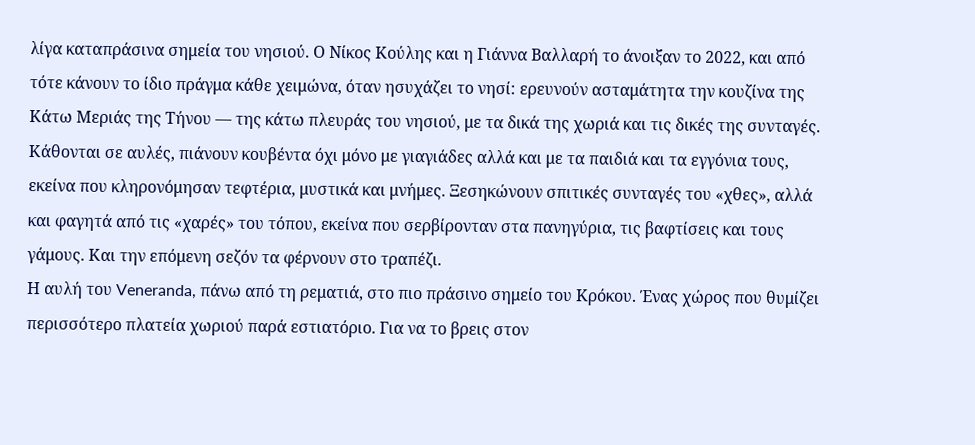λίγα καταπράσινα σημεία του νησιού. Ο Νίκος Κούλης και η Γιάννα Βαλλαρή το άνοιξαν το 2022, και από τότε κάνουν το ίδιο πράγμα κάθε χειμώνα, όταν ησυχάζει το νησί: ερευνούν ασταμάτητα την κουζίνα της Κάτω Μεριάς της Τήνου — της κάτω πλευράς του νησιού, με τα δικά της χωριά και τις δικές της συνταγές. Κάθονται σε αυλές, πιάνουν κουβέντα όχι μόνο με γιαγιάδες αλλά και με τα παιδιά και τα εγγόνια τους, εκείνα που κληρονόμησαν τεφτέρια, μυστικά και μνήμες. Ξεσηκώνουν σπιτικές συνταγές του «χθες», αλλά και φαγητά από τις «χαρές» του τόπου, εκείνα που σερβίρονταν στα πανηγύρια, τις βαφτίσεις και τους γάμους. Και την επόμενη σεζόν τα φέρνουν στο τραπέζι.
Η αυλή του Veneranda, πάνω από τη ρεματιά, στο πιο πράσινο σημείο του Κρόκου. Ένας χώρος που θυμίζει περισσότερο πλατεία χωριού παρά εστιατόριο. Για να το βρεις στον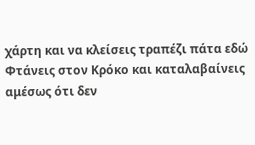χάρτη και να κλείσεις τραπέζι πάτα εδώ
Φτάνεις στον Κρόκο και καταλαβαίνεις αμέσως ότι δεν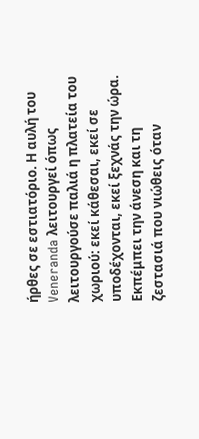ήρθες σε εστιατόριο. Η αυλή του Veneranda λειτουργεί όπως λειτουργούσε παλιά η πλατεία του χωριού: εκεί κάθεσαι, εκεί σε υποδέχονται, εκεί ξεχνάς την ώρα. Εκπέμπει την άνεση και τη ζεστασιά που νιώθεις όταν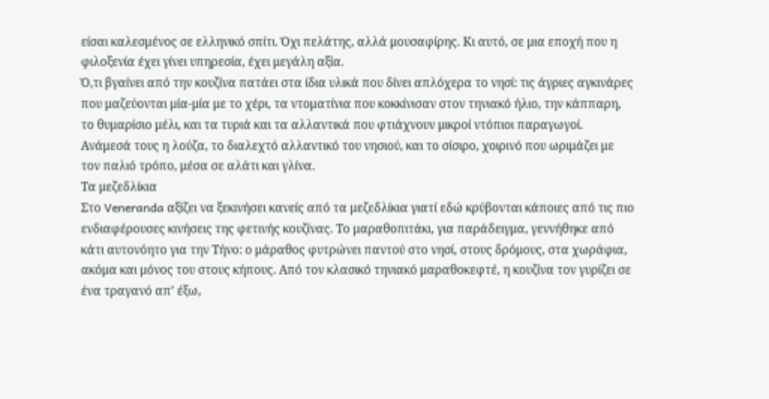είσαι καλεσμένος σε ελληνικό σπίτι. Όχι πελάτης, αλλά μουσαφίρης. Κι αυτό, σε μια εποχή που η φιλοξενία έχει γίνει υπηρεσία, έχει μεγάλη αξία.
Ό,τι βγαίνει από την κουζίνα πατάει στα ίδια υλικά που δίνει απλόχερα το νησί: τις άγριες αγκινάρες που μαζεύονται μία-μία με το χέρι, τα ντοματίνια που κοκκίνισαν στον τηνιακό ήλιο, την κάππαρη, το θυμαρίσιο μέλι, και τα τυριά και τα αλλαντικά που φτιάχνουν μικροί ντόπιοι παραγωγοί. Ανάμεσά τους η λούζα, το διαλεχτό αλλαντικό του νησιού, και το σίσιρο, χοιρινό που ωριμάζει με τον παλιό τρόπο, μέσα σε αλάτι και γλίνα.
Τα μεζεδλίκια
Στο Veneranda αξίζει να ξεκινήσει κανείς από τα μεζεδλίκια γιατί εδώ κρύβονται κάποιες από τις πιο ενδιαφέρουσες κινήσεις της φετινής κουζίνας. Το μαραθοπιτάκι, για παράδειγμα, γεννήθηκε από κάτι αυτονόητο για την Τήνο: ο μάραθος φυτρώνει παντού στο νησί, στους δρόμους, στα χωράφια, ακόμα και μόνος του στους κήπους. Από τον κλασικό τηνιακό μαραθοκεφτέ, η κουζίνα τον γυρίζει σε ένα τραγανό απ’ έξω,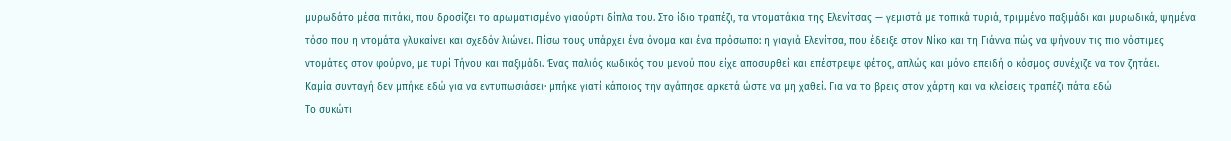μυρωδάτο μέσα πιτάκι, που δροσίζει το αρωματισμένο γιαούρτι δίπλα του. Στο ίδιο τραπέζι, τα ντοματάκια της Ελενίτσας — γεμιστά με τοπικά τυριά, τριμμένο παξιμάδι και μυρωδικά, ψημένα τόσο που η ντομάτα γλυκαίνει και σχεδόν λιώνει. Πίσω τους υπάρχει ένα όνομα και ένα πρόσωπο: η γιαγιά Ελενίτσα, που έδειξε στον Νίκο και τη Γιάννα πώς να ψήνουν τις πιο νόστιμες ντομάτες στον φούρνο, με τυρί Τήνου και παξιμάδι. Ένας παλιός κωδικός του μενού που είχε αποσυρθεί και επέστρεψε φέτος, απλώς και μόνο επειδή ο κόσμος συνέχιζε να τον ζητάει.
Καμία συνταγή δεν μπήκε εδώ για να εντυπωσιάσει· μπήκε γιατί κάποιος την αγάπησε αρκετά ώστε να μη χαθεί. Για να το βρεις στον χάρτη και να κλείσεις τραπέζι πάτα εδώ
Το συκώτι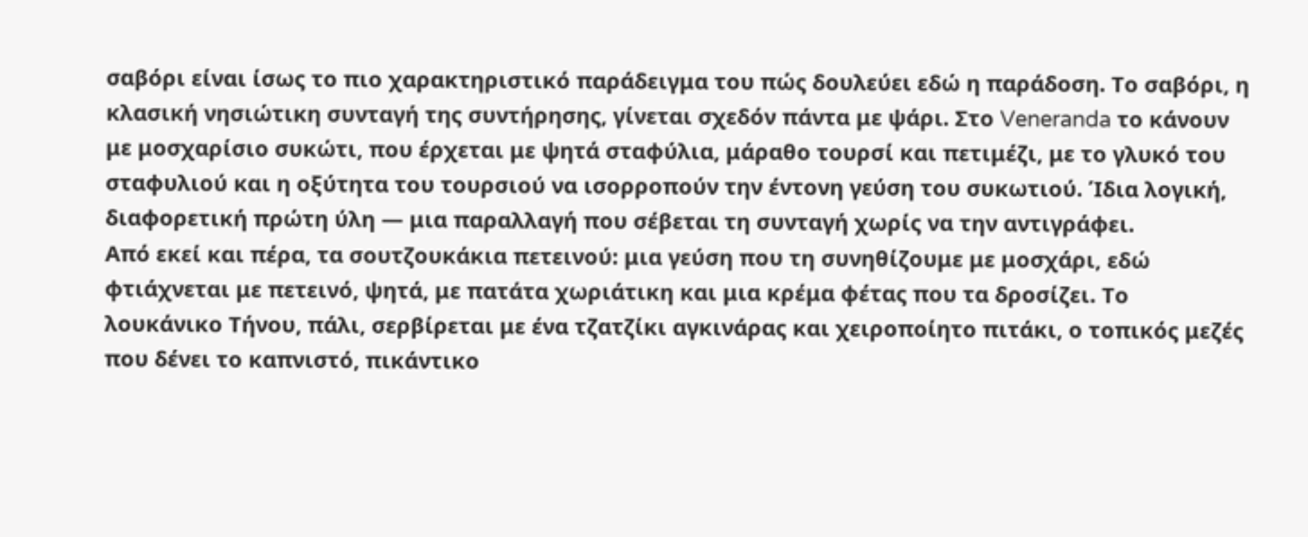σαβόρι είναι ίσως το πιο χαρακτηριστικό παράδειγμα του πώς δουλεύει εδώ η παράδοση. Το σαβόρι, η κλασική νησιώτικη συνταγή της συντήρησης, γίνεται σχεδόν πάντα με ψάρι. Στο Veneranda το κάνουν με μοσχαρίσιο συκώτι, που έρχεται με ψητά σταφύλια, μάραθο τουρσί και πετιμέζι, με το γλυκό του σταφυλιού και η οξύτητα του τουρσιού να ισορροπούν την έντονη γεύση του συκωτιού. Ίδια λογική, διαφορετική πρώτη ύλη — μια παραλλαγή που σέβεται τη συνταγή χωρίς να την αντιγράφει.
Από εκεί και πέρα, τα σουτζουκάκια πετεινού: μια γεύση που τη συνηθίζουμε με μοσχάρι, εδώ φτιάχνεται με πετεινό, ψητά, με πατάτα χωριάτικη και μια κρέμα φέτας που τα δροσίζει. Το λουκάνικο Τήνου, πάλι, σερβίρεται με ένα τζατζίκι αγκινάρας και χειροποίητο πιτάκι, ο τοπικός μεζές που δένει το καπνιστό, πικάντικο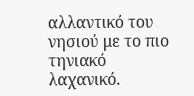αλλαντικό του νησιού με το πιο τηνιακό λαχανικό.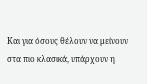Και για όσους θέλουν να μείνουν στα πιο κλασικά, υπάρχουν η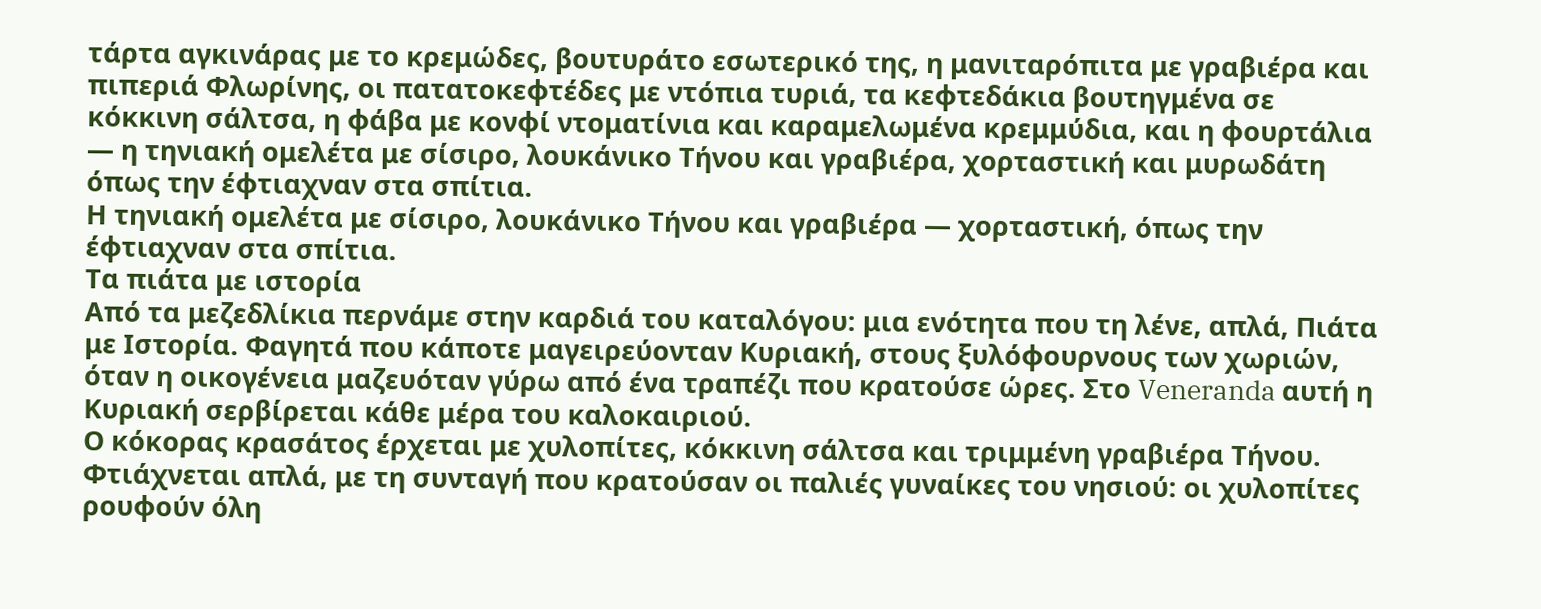τάρτα αγκινάρας με το κρεμώδες, βουτυράτο εσωτερικό της, η μανιταρόπιτα με γραβιέρα και πιπεριά Φλωρίνης, οι πατατοκεφτέδες με ντόπια τυριά, τα κεφτεδάκια βουτηγμένα σε κόκκινη σάλτσα, η φάβα με κονφί ντοματίνια και καραμελωμένα κρεμμύδια, και η φουρτάλια — η τηνιακή ομελέτα με σίσιρο, λουκάνικο Τήνου και γραβιέρα, χορταστική και μυρωδάτη όπως την έφτιαχναν στα σπίτια.
Η τηνιακή ομελέτα με σίσιρο, λουκάνικο Τήνου και γραβιέρα — χορταστική, όπως την έφτιαχναν στα σπίτια.
Τα πιάτα με ιστορία
Από τα μεζεδλίκια περνάμε στην καρδιά του καταλόγου: μια ενότητα που τη λένε, απλά, Πιάτα με Ιστορία. Φαγητά που κάποτε μαγειρεύονταν Κυριακή, στους ξυλόφουρνους των χωριών, όταν η οικογένεια μαζευόταν γύρω από ένα τραπέζι που κρατούσε ώρες. Στο Veneranda αυτή η Κυριακή σερβίρεται κάθε μέρα του καλοκαιριού.
Ο κόκορας κρασάτος έρχεται με χυλοπίτες, κόκκινη σάλτσα και τριμμένη γραβιέρα Τήνου. Φτιάχνεται απλά, με τη συνταγή που κρατούσαν οι παλιές γυναίκες του νησιού: οι χυλοπίτες ρουφούν όλη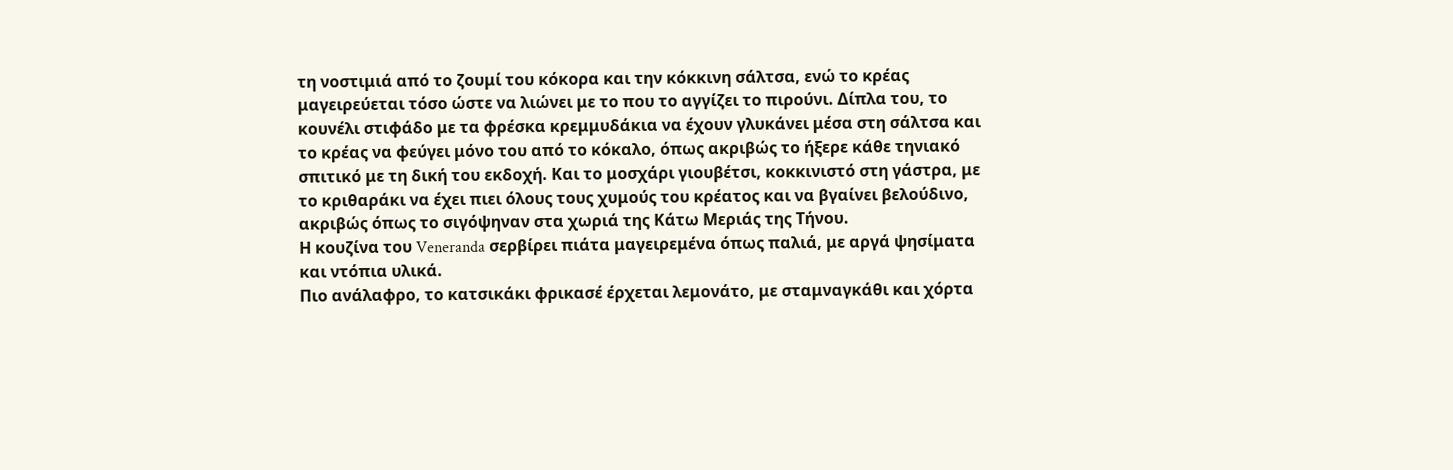τη νοστιμιά από το ζουμί του κόκορα και την κόκκινη σάλτσα, ενώ το κρέας μαγειρεύεται τόσο ώστε να λιώνει με το που το αγγίζει το πιρούνι. Δίπλα του, το κουνέλι στιφάδο με τα φρέσκα κρεμμυδάκια να έχουν γλυκάνει μέσα στη σάλτσα και το κρέας να φεύγει μόνο του από το κόκαλο, όπως ακριβώς το ήξερε κάθε τηνιακό σπιτικό με τη δική του εκδοχή. Και το μοσχάρι γιουβέτσι, κοκκινιστό στη γάστρα, με το κριθαράκι να έχει πιει όλους τους χυμούς του κρέατος και να βγαίνει βελούδινο, ακριβώς όπως το σιγόψηναν στα χωριά της Κάτω Μεριάς της Τήνου.
Η κουζίνα του Veneranda σερβίρει πιάτα μαγειρεμένα όπως παλιά, με αργά ψησίματα και ντόπια υλικά.
Πιο ανάλαφρο, το κατσικάκι φρικασέ έρχεται λεμονάτο, με σταμναγκάθι και χόρτα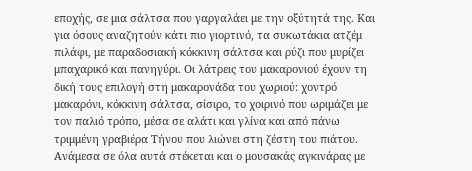εποχής, σε μια σάλτσα που γαργαλάει με την οξύτητά της. Και για όσους αναζητούν κάτι πιο γιορτινό, τα συκωτάκια ατζέμ πιλάφι, με παραδοσιακή κόκκινη σάλτσα και ρύζι που μυρίζει μπαχαρικό και πανηγύρι. Οι λάτρεις του μακαρονιού έχουν τη δική τους επιλογή στη μακαρονάδα του χωριού: χοντρό μακαρόνι, κόκκινη σάλτσα, σίσιρο, το χοιρινό που ωριμάζει με τον παλιό τρόπο, μέσα σε αλάτι και γλίνα και από πάνω τριμμένη γραβιέρα Τήνου που λιώνει στη ζέστη του πιάτου.
Ανάμεσα σε όλα αυτά στέκεται και ο μουσακάς αγκινάρας με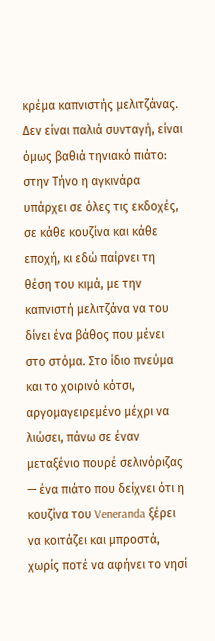κρέμα καπνιστής μελιτζάνας. Δεν είναι παλιά συνταγή, είναι όμως βαθιά τηνιακό πιάτο: στην Τήνο η αγκινάρα υπάρχει σε όλες τις εκδοχές, σε κάθε κουζίνα και κάθε εποχή, κι εδώ παίρνει τη θέση του κιμά, με την καπνιστή μελιτζάνα να του δίνει ένα βάθος που μένει στο στόμα. Στο ίδιο πνεύμα και το χοιρινό κότσι, αργομαγειρεμένο μέχρι να λιώσει, πάνω σε έναν μεταξένιο πουρέ σελινόριζας — ένα πιάτο που δείχνει ότι η κουζίνα του Veneranda ξέρει να κοιτάζει και μπροστά, χωρίς ποτέ να αφήνει το νησί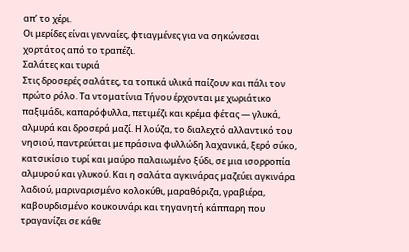απ’ το χέρι.
Οι μερίδες είναι γενναίες, φτιαγμένες για να σηκώνεσαι χορτάτος από το τραπέζι.
Σαλάτες και τυριά
Στις δροσερές σαλάτες, τα τοπικά υλικά παίζουν και πάλι τον πρώτο ρόλο. Τα ντοματίνια Τήνου έρχονται με χωριάτικο παξιμάδι, καπαρόφυλλα, πετιμέζι και κρέμα φέτας — γλυκά, αλμυρά και δροσερά μαζί. Η λούζα, το διαλεχτό αλλαντικό του νησιού, παντρεύεται με πράσινα φυλλώδη λαχανικά, ξερό σύκο, κατσικίσιο τυρί και μαύρο παλαιωμένο ξύδι, σε μια ισορροπία αλμυρού και γλυκού. Και η σαλάτα αγκινάρας μαζεύει αγκινάρα λαδιού, μαριναρισμένο κολοκύθι, μαραθόριζα, γραβιέρα, καβουρδισμένο κουκουνάρι και τηγανητή κάππαρη που τραγανίζει σε κάθε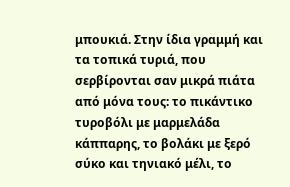μπουκιά. Στην ίδια γραμμή και τα τοπικά τυριά, που σερβίρονται σαν μικρά πιάτα από μόνα τους: το πικάντικο τυροβόλι με μαρμελάδα κάππαρης, το βολάκι με ξερό σύκο και τηνιακό μέλι, το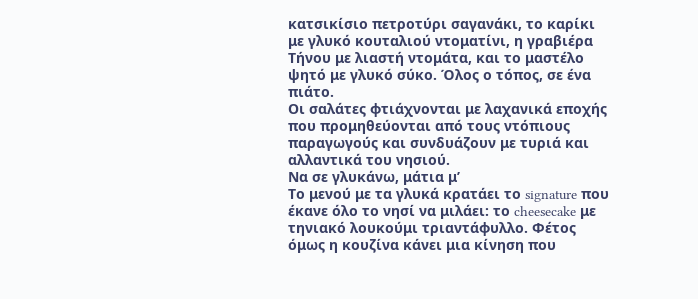κατσικίσιο πετροτύρι σαγανάκι, το καρίκι με γλυκό κουταλιού ντοματίνι, η γραβιέρα Τήνου με λιαστή ντομάτα, και το μαστέλο ψητό με γλυκό σύκο. Όλος ο τόπος, σε ένα πιάτο.
Οι σαλάτες φτιάχνονται με λαχανικά εποχής που προμηθεύονται από τους ντόπιους παραγωγούς και συνδυάζουν με τυριά και αλλαντικά του νησιού.
Να σε γλυκάνω, μάτια μ’
Το μενού με τα γλυκά κρατάει το signature που έκανε όλο το νησί να μιλάει: το cheesecake με τηνιακό λουκούμι τριαντάφυλλο. Φέτος όμως η κουζίνα κάνει μια κίνηση που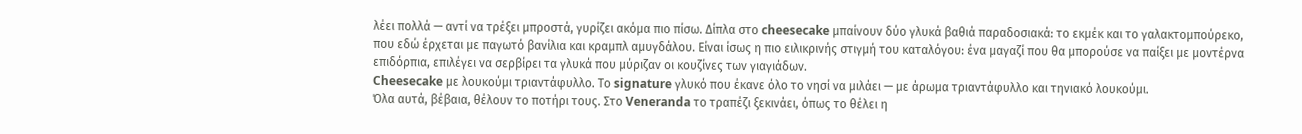λέει πολλά — αντί να τρέξει μπροστά, γυρίζει ακόμα πιο πίσω. Δίπλα στο cheesecake μπαίνουν δύο γλυκά βαθιά παραδοσιακά: το εκμέκ και το γαλακτομπούρεκο, που εδώ έρχεται με παγωτό βανίλια και κραμπλ αμυγδάλου. Είναι ίσως η πιο ειλικρινής στιγμή του καταλόγου: ένα μαγαζί που θα μπορούσε να παίξει με μοντέρνα επιδόρπια, επιλέγει να σερβίρει τα γλυκά που μύριζαν οι κουζίνες των γιαγιάδων.
Cheesecake με λουκούμι τριαντάφυλλο. Το signature γλυκό που έκανε όλο το νησί να μιλάει — με άρωμα τριαντάφυλλο και τηνιακό λουκούμι.
Όλα αυτά, βέβαια, θέλουν το ποτήρι τους. Στο Veneranda το τραπέζι ξεκινάει, όπως το θέλει η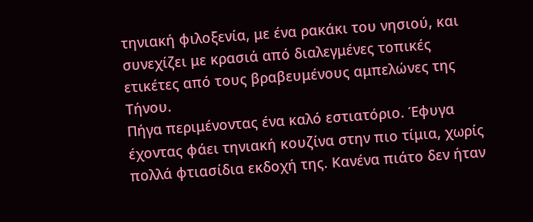τηνιακή φιλοξενία, με ένα ρακάκι του νησιού, και συνεχίζει με κρασιά από διαλεγμένες τοπικές ετικέτες από τους βραβευμένους αμπελώνες της Τήνου.
Πήγα περιμένοντας ένα καλό εστιατόριο. Έφυγα έχοντας φάει τηνιακή κουζίνα στην πιο τίμια, χωρίς πολλά φτιασίδια εκδοχή της. Κανένα πιάτο δεν ήταν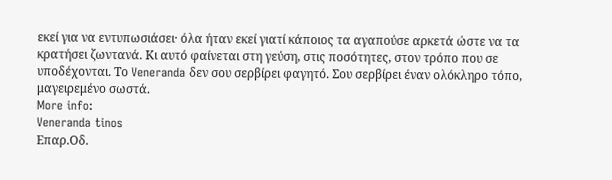εκεί για να εντυπωσιάσει· όλα ήταν εκεί γιατί κάποιος τα αγαπούσε αρκετά ώστε να τα κρατήσει ζωντανά. Κι αυτό φαίνεται στη γεύση, στις ποσότητες, στον τρόπο που σε υποδέχονται. Το Veneranda δεν σου σερβίρει φαγητό. Σου σερβίρει έναν ολόκληρο τόπο, μαγειρεμένο σωστά.
More info:
Veneranda tinos
Επαρ.Οδ.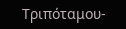Τριπόταμου-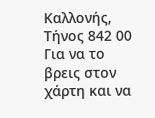Καλλονής, Τήνος 842 00
Για να το βρεις στον χάρτη και να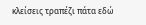κλείσεις τραπέζι πάτα εδώ